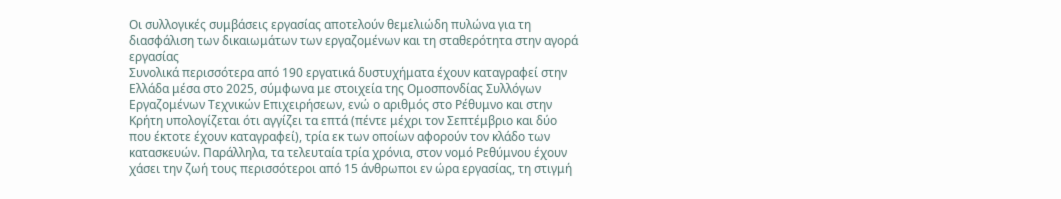Οι συλλογικές συμβάσεις εργασίας αποτελούν θεμελιώδη πυλώνα για τη διασφάλιση των δικαιωμάτων των εργαζομένων και τη σταθερότητα στην αγορά εργασίας
Συνολικά περισσότερα από 190 εργατικά δυστυχήματα έχουν καταγραφεί στην Ελλάδα μέσα στο 2025, σύμφωνα με στοιχεία της Ομοσπονδίας Συλλόγων Εργαζομένων Τεχνικών Επιχειρήσεων, ενώ ο αριθμός στο Ρέθυμνο και στην Κρήτη υπολογίζεται ότι αγγίζει τα επτά (πέντε μέχρι τον Σεπτέμβριο και δύο που έκτοτε έχουν καταγραφεί), τρία εκ των οποίων αφορούν τον κλάδο των κατασκευών. Παράλληλα, τα τελευταία τρία χρόνια, στον νομό Ρεθύμνου έχουν χάσει την ζωή τους περισσότεροι από 15 άνθρωποι εν ώρα εργασίας, τη στιγμή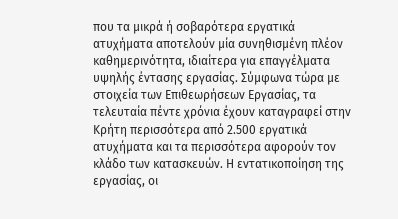που τα μικρά ή σοβαρότερα εργατικά ατυχήματα αποτελούν μία συνηθισμένη πλέον καθημερινότητα, ιδιαίτερα για επαγγέλματα υψηλής έντασης εργασίας. Σύμφωνα τώρα με στοιχεία των Επιθεωρήσεων Εργασίας, τα τελευταία πέντε χρόνια έχουν καταγραφεί στην Κρήτη περισσότερα από 2.500 εργατικά ατυχήματα και τα περισσότερα αφορούν τον κλάδο των κατασκευών. Η εντατικοποίηση της εργασίας, οι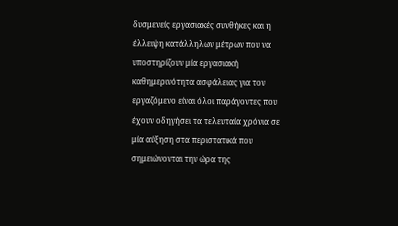δυσμενείς εργασιακές συνθήκες και η έλλειψη κατάλληλων μέτρων που να υποστηρίζουν μία εργασιακή καθημερινότητα ασφάλειας για τον εργαζόμενο είναι όλοι παράγοντες που έχουν οδηγήσει τα τελευταία χρόνια σε μία αύξηση στα περιστατικά που σημειώνονται την ώρα της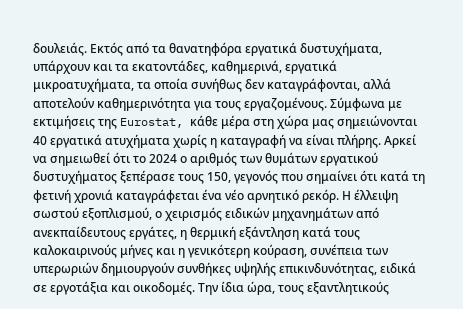δουλειάς. Εκτός από τα θανατηφόρα εργατικά δυστυχήματα, υπάρχουν και τα εκατοντάδες, καθημερινά, εργατικά μικροατυχήματα, τα οποία συνήθως δεν καταγράφονται, αλλά αποτελούν καθημερινότητα για τους εργαζομένους. Σύμφωνα με εκτιμήσεις της Eurostat, κάθε μέρα στη χώρα μας σημειώνονται 40 εργατικά ατυχήματα χωρίς η καταγραφή να είναι πλήρης. Αρκεί να σημειωθεί ότι το 2024 ο αριθμός των θυμάτων εργατικού δυστυχήματος ξεπέρασε τους 150, γεγονός που σημαίνει ότι κατά τη φετινή χρονιά καταγράφεται ένα νέο αρνητικό ρεκόρ. Η έλλειψη σωστού εξοπλισμού, ο χειρισμός ειδικών μηχανημάτων από ανεκπαίδευτους εργάτες, η θερμική εξάντληση κατά τους καλοκαιρινούς μήνες και η γενικότερη κούραση, συνέπεια των υπερωριών δημιουργούν συνθήκες υψηλής επικινδυνότητας, ειδικά σε εργοτάξια και οικοδομές. Την ίδια ώρα, τους εξαντλητικούς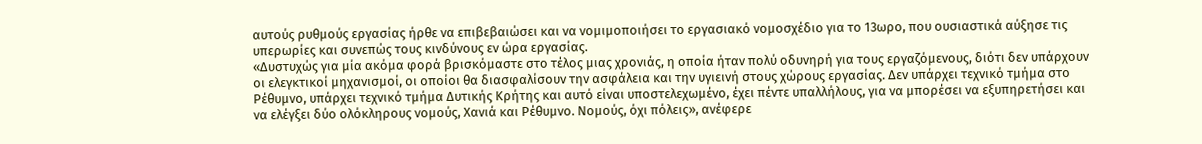αυτούς ρυθμούς εργασίας ήρθε να επιβεβαιώσει και να νομιμοποιήσει το εργασιακό νομοσχέδιο για το 13ωρο, που ουσιαστικά αύξησε τις υπερωρίες και συνεπώς τους κινδύνους εν ώρα εργασίας.
«Δυστυχώς για μία ακόμα φορά βρισκόμαστε στο τέλος μιας χρονιάς, η οποία ήταν πολύ οδυνηρή για τους εργαζόμενους, διότι δεν υπάρχουν οι ελεγκτικοί μηχανισμοί, οι οποίοι θα διασφαλίσουν την ασφάλεια και την υγιεινή στους χώρους εργασίας. Δεν υπάρχει τεχνικό τμήμα στο Ρέθυμνο, υπάρχει τεχνικό τμήμα Δυτικής Κρήτης και αυτό είναι υποστελεχωμένο, έχει πέντε υπαλλήλους, για να μπορέσει να εξυπηρετήσει και να ελέγξει δύο ολόκληρους νομούς, Χανιά και Ρέθυμνο. Νομούς, όχι πόλεις», ανέφερε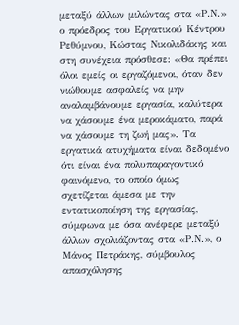μεταξύ άλλων μιλώντας στα «Ρ.Ν.» ο πρόεδρος του Εργατικού Κέντρου Ρεθύμνου, Κώστας Νικολιδάκης και στη συνέχεια πρόσθεσε: «Θα πρέπει όλοι εμείς οι εργαζόμενοι, όταν δεν νιώθουμε ασφαλείς να μην αναλαμβάνουμε εργασία, καλύτερα να χάσουμε ένα μεροκάματο, παρά να χάσουμε τη ζωή μας». Τα εργατικά ατυχήματα είναι δεδομένο ότι είναι ένα πολυπαραγοντικό φαινόμενο, το οποίο όμως σχετίζεται άμεσα με την εντατικοποίηση της εργασίας, σύμφωνα με όσα ανέφερε μεταξύ άλλων σχολιάζοντας στα «Ρ.Ν.», ο Μάνος Πετράκης, σύμβουλος απασχόλησης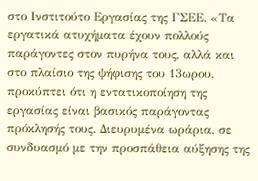στο Ινστιτούτο Εργασίας της ΓΣΕΕ. «Τα εργατικά ατυχήματα έχουν πολλούς παράγοντες στον πυρήνα τους, αλλά και στο πλαίσιο της ψήφισης του 13ωρου, προκύπτει ότι η εντατικοποίηση της εργασίας είναι βασικός παράγοντας πρόκλησής τους. Διευρυμένα ωράρια, σε συνδυασμό με την προσπάθεια αύξησης της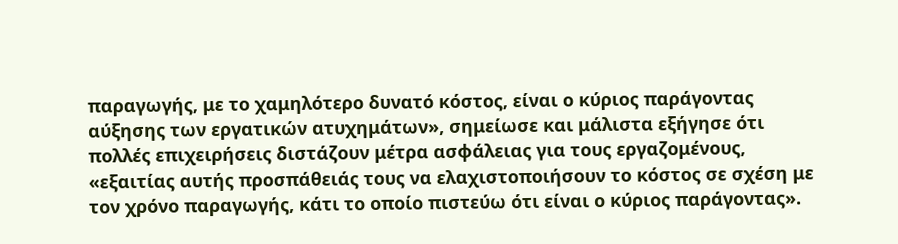παραγωγής, με το χαμηλότερο δυνατό κόστος, είναι ο κύριος παράγοντας αύξησης των εργατικών ατυχημάτων», σημείωσε και μάλιστα εξήγησε ότι πολλές επιχειρήσεις διστάζουν μέτρα ασφάλειας για τους εργαζομένους, «εξαιτίας αυτής προσπάθειάς τους να ελαχιστοποιήσουν το κόστος σε σχέση με τον χρόνο παραγωγής, κάτι το οποίο πιστεύω ότι είναι ο κύριος παράγοντας».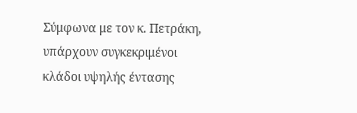Σύμφωνα με τον κ. Πετράκη, υπάρχουν συγκεκριμένοι κλάδοι υψηλής έντασης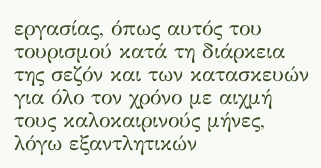εργασίας, όπως αυτός του τουρισμού κατά τη διάρκεια της σεζόν και των κατασκευών για όλο τον χρόνο με αιχμή τους καλοκαιρινούς μήνες, λόγω εξαντλητικών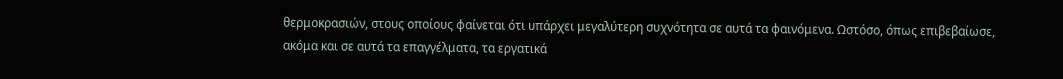θερμοκρασιών, στους οποίους φαίνεται ότι υπάρχει μεγαλύτερη συχνότητα σε αυτά τα φαινόμενα. Ωστόσο, όπως επιβεβαίωσε, ακόμα και σε αυτά τα επαγγέλματα, τα εργατικά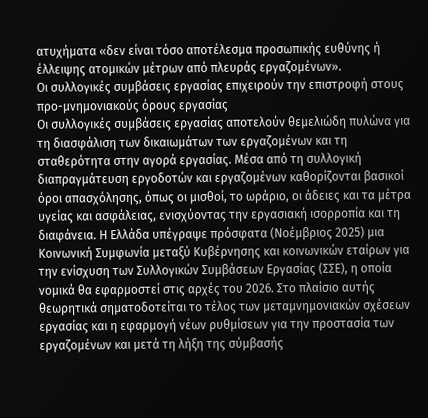ατυχήματα «δεν είναι τόσο αποτέλεσμα προσωπικής ευθύνης ή έλλειψης ατομικών μέτρων από πλευράς εργαζομένων».
Οι συλλογικές συμβάσεις εργασίας επιχειρούν την επιστροφή στους προ-μνημονιακούς όρους εργασίας
Οι συλλογικές συμβάσεις εργασίας αποτελούν θεμελιώδη πυλώνα για τη διασφάλιση των δικαιωμάτων των εργαζομένων και τη σταθερότητα στην αγορά εργασίας. Μέσα από τη συλλογική διαπραγμάτευση εργοδοτών και εργαζομένων καθορίζονται βασικοί όροι απασχόλησης, όπως οι μισθοί, το ωράριο, οι άδειες και τα μέτρα υγείας και ασφάλειας, ενισχύοντας την εργασιακή ισορροπία και τη διαφάνεια. Η Ελλάδα υπέγραψε πρόσφατα (Νοέμβριος 2025) μια Κοινωνική Συμφωνία μεταξύ Κυβέρνησης και κοινωνικών εταίρων για την ενίσχυση των Συλλογικών Συμβάσεων Εργασίας (ΣΣΕ), η οποία νομικά θα εφαρμοστεί στις αρχές του 2026. Στο πλαίσιο αυτής θεωρητικά σηματοδοτείται το τέλος των μεταμνημονιακών σχέσεων εργασίας και η εφαρμογή νέων ρυθμίσεων για την προστασία των εργαζομένων και μετά τη λήξη της σύμβασής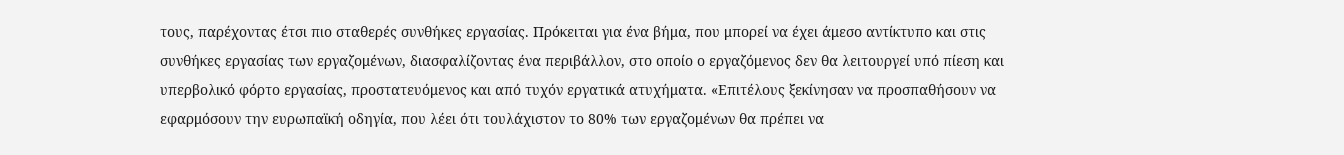τους, παρέχοντας έτσι πιο σταθερές συνθήκες εργασίας. Πρόκειται για ένα βήμα, που μπορεί να έχει άμεσο αντίκτυπο και στις συνθήκες εργασίας των εργαζομένων, διασφαλίζοντας ένα περιβάλλον, στο οποίο ο εργαζόμενος δεν θα λειτουργεί υπό πίεση και υπερβολικό φόρτο εργασίας, προστατευόμενος και από τυχόν εργατικά ατυχήματα. «Επιτέλους ξεκίνησαν να προσπαθήσουν να εφαρμόσουν την ευρωπαϊκή οδηγία, που λέει ότι τουλάχιστον το 80% των εργαζομένων θα πρέπει να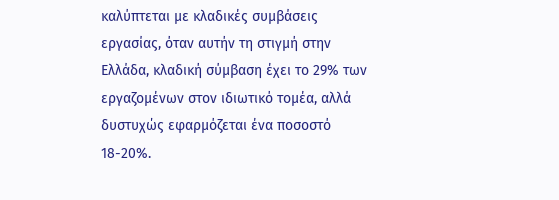καλύπτεται με κλαδικές συμβάσεις εργασίας, όταν αυτήν τη στιγμή στην Ελλάδα, κλαδική σύμβαση έχει το 29% των εργαζομένων στον ιδιωτικό τομέα, αλλά δυστυχώς εφαρμόζεται ένα ποσοστό 18-20%.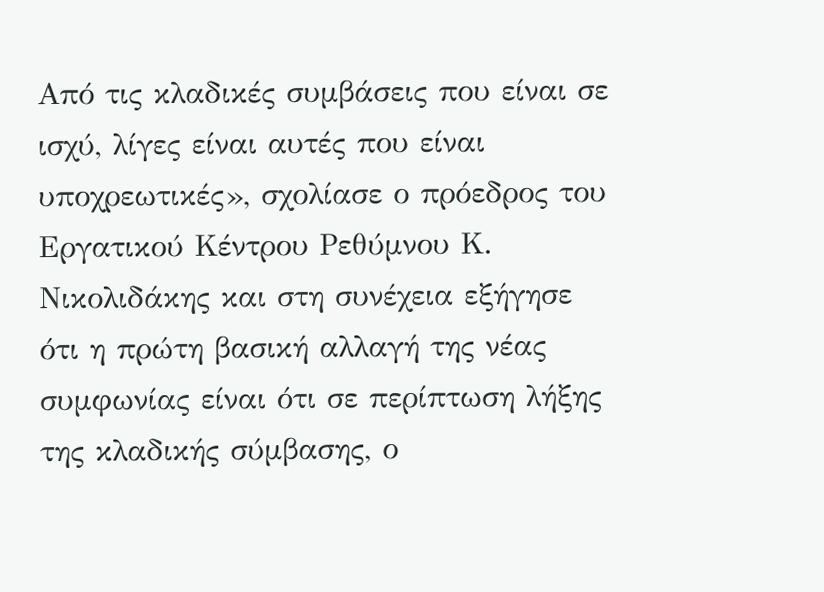Από τις κλαδικές συμβάσεις που είναι σε ισχύ, λίγες είναι αυτές που είναι υποχρεωτικές», σχολίασε ο πρόεδρος του Εργατικού Κέντρου Ρεθύμνου Κ. Νικολιδάκης και στη συνέχεια εξήγησε ότι η πρώτη βασική αλλαγή της νέας συμφωνίας είναι ότι σε περίπτωση λήξης της κλαδικής σύμβασης, ο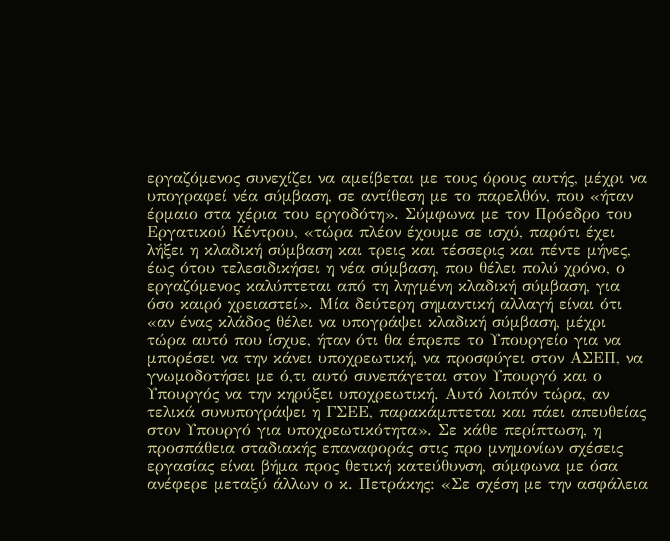εργαζόμενος συνεχίζει να αμείβεται με τους όρους αυτής, μέχρι να υπογραφεί νέα σύμβαση, σε αντίθεση με το παρελθόν, που «ήταν έρμαιο στα χέρια του εργοδότη». Σύμφωνα με τον Πρόεδρο του Εργατικού Κέντρου, «τώρα πλέον έχουμε σε ισχύ, παρότι έχει λήξει η κλαδική σύμβαση και τρεις και τέσσερις και πέντε μήνες, έως ότου τελεσιδικήσει η νέα σύμβαση, που θέλει πολύ χρόνο, ο εργαζόμενος καλύπτεται από τη ληγμένη κλαδική σύμβαση, για όσο καιρό χρειαστεί». Μία δεύτερη σημαντική αλλαγή είναι ότι «αν ένας κλάδος θέλει να υπογράψει κλαδική σύμβαση, μέχρι τώρα αυτό που ίσχυε, ήταν ότι θα έπρεπε το Υπουργείο για να μπορέσει να την κάνει υποχρεωτική, να προσφύγει στον ΑΣΕΠ, να γνωμοδοτήσει με ό,τι αυτό συνεπάγεται στον Υπουργό και ο Υπουργός να την κηρύξει υποχρεωτική. Αυτό λοιπόν τώρα, αν τελικά συνυπογράψει η ΓΣΕΕ, παρακάμπτεται και πάει απευθείας στον Υπουργό για υποχρεωτικότητα». Σε κάθε περίπτωση, η προσπάθεια σταδιακής επαναφοράς στις προ μνημονίων σχέσεις εργασίας είναι βήμα προς θετική κατεύθυνση, σύμφωνα με όσα ανέφερε μεταξύ άλλων ο κ. Πετράκης: «Σε σχέση με την ασφάλεια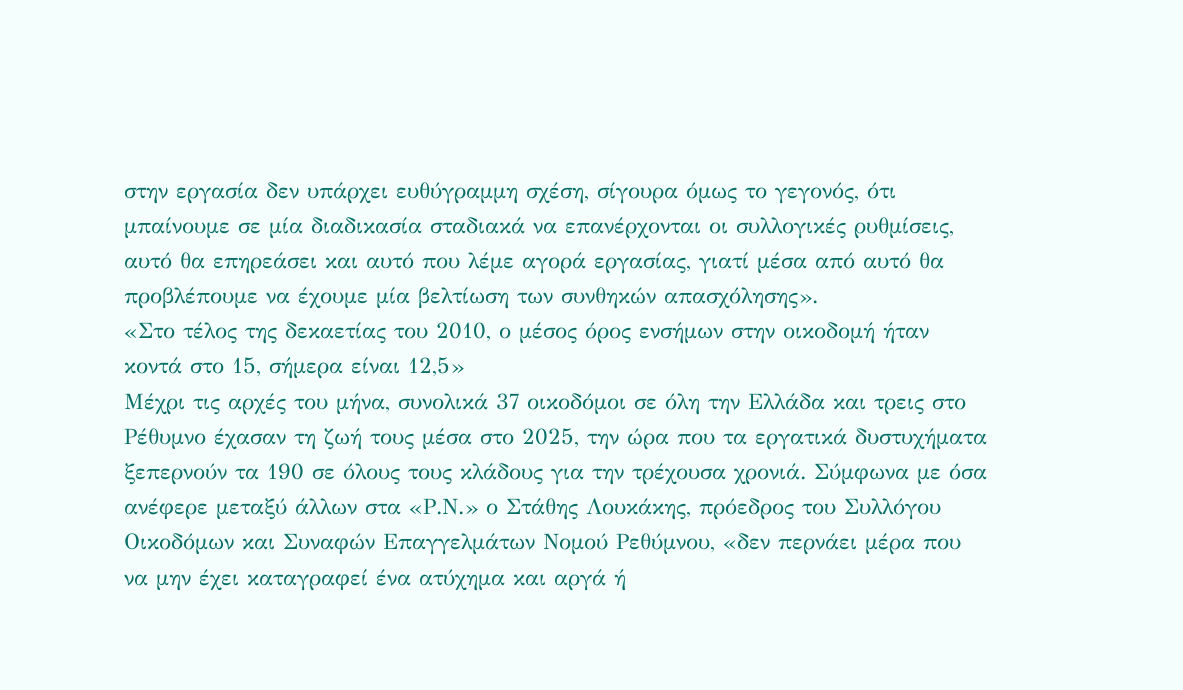στην εργασία δεν υπάρχει ευθύγραμμη σχέση, σίγουρα όμως το γεγονός, ότι μπαίνουμε σε μία διαδικασία σταδιακά να επανέρχονται οι συλλογικές ρυθμίσεις, αυτό θα επηρεάσει και αυτό που λέμε αγορά εργασίας, γιατί μέσα από αυτό θα προβλέπουμε να έχουμε μία βελτίωση των συνθηκών απασχόλησης».
«Στο τέλος της δεκαετίας του 2010, ο μέσος όρος ενσήμων στην οικοδομή ήταν κοντά στο 15, σήμερα είναι 12,5»
Μέχρι τις αρχές του μήνα, συνολικά 37 οικοδόμοι σε όλη την Ελλάδα και τρεις στο Ρέθυμνο έχασαν τη ζωή τους μέσα στο 2025, την ώρα που τα εργατικά δυστυχήματα ξεπερνούν τα 190 σε όλους τους κλάδους για την τρέχουσα χρονιά. Σύμφωνα με όσα ανέφερε μεταξύ άλλων στα «Ρ.Ν.» ο Στάθης Λουκάκης, πρόεδρος του Συλλόγου Οικοδόμων και Συναφών Επαγγελμάτων Νομού Ρεθύμνου, «δεν περνάει μέρα που να μην έχει καταγραφεί ένα ατύχημα και αργά ή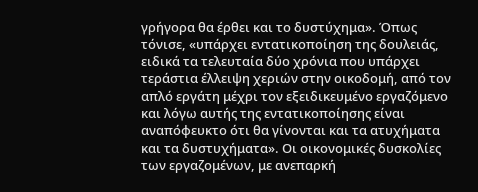γρήγορα θα έρθει και το δυστύχημα». Όπως τόνισε, «υπάρχει εντατικοποίηση της δουλειάς, ειδικά τα τελευταία δύο χρόνια που υπάρχει τεράστια έλλειψη χεριών στην οικοδομή, από τον απλό εργάτη μέχρι τον εξειδικευμένο εργαζόμενο και λόγω αυτής της εντατικοποίησης είναι αναπόφευκτο ότι θα γίνονται και τα ατυχήματα και τα δυστυχήματα». Οι οικονομικές δυσκολίες των εργαζομένων, με ανεπαρκή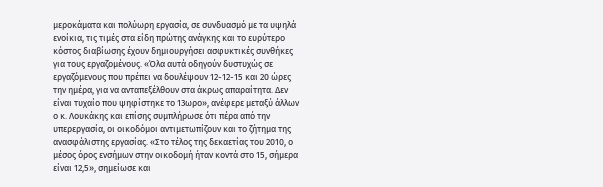μεροκάματα και πολύωρη εργασία, σε συνδυασμό με τα υψηλά ενοίκια, τις τιμές στα είδη πρώτης ανάγκης και το ευρύτερο κόστος διαβίωσης έχουν δημιουργήσει ασφυκτικές συνθήκες για τους εργαζομένους. «Όλα αυτά οδηγούν δυστυχώς σε εργαζόμενους που πρέπει να δουλέψουν 12-12-15 και 20 ώρες την ημέρα, για να ανταπεξέλθουν στα άκρως απαραίτητα. Δεν είναι τυχαίο που ψηφίστηκε το 13ωρο», ανέφερε μεταξύ άλλων ο κ. Λουκάκης και επίσης συμπλήρωσε ότι πέρα από την υπερεργασία, οι οικοδόμοι αντιμετωπίζουν και το ζήτημα της ανασφάλιστης εργασίας. «Στο τέλος της δεκαετίας του 2010, ο μέσος όρος ενσήμων στην οικοδομή ήταν κοντά στο 15, σήμερα είναι 12,5», σημείωσε και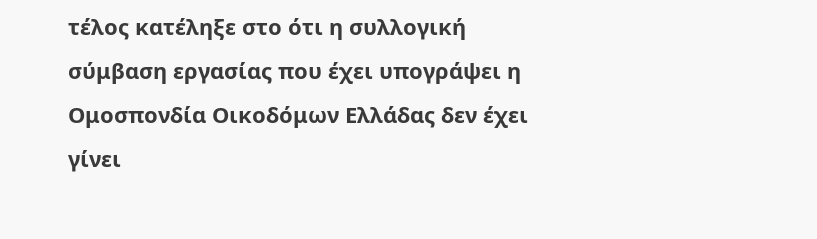τέλος κατέληξε στο ότι η συλλογική σύμβαση εργασίας που έχει υπογράψει η Ομοσπονδία Οικοδόμων Ελλάδας δεν έχει γίνει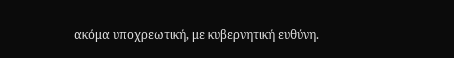ακόμα υποχρεωτική, με κυβερνητική ευθύνη.